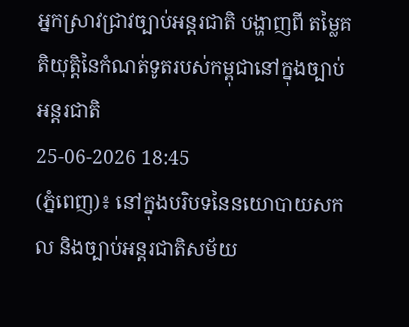អ្នកស្រាវជ្រាវច្បាប់អន្ដរជាតិ បង្ហាញពី តម្លៃគតិយុត្តិនៃកំណត់ទូតរបស់កម្ពុជានៅក្នុងច្បាប់អន្តរជាតិ
25-06-2026 18:45
(ភ្នំពេញ)៖ នៅក្នុងបរិបទនៃនយោបាយសកល និងច្បាប់អន្តរជាតិសម័យ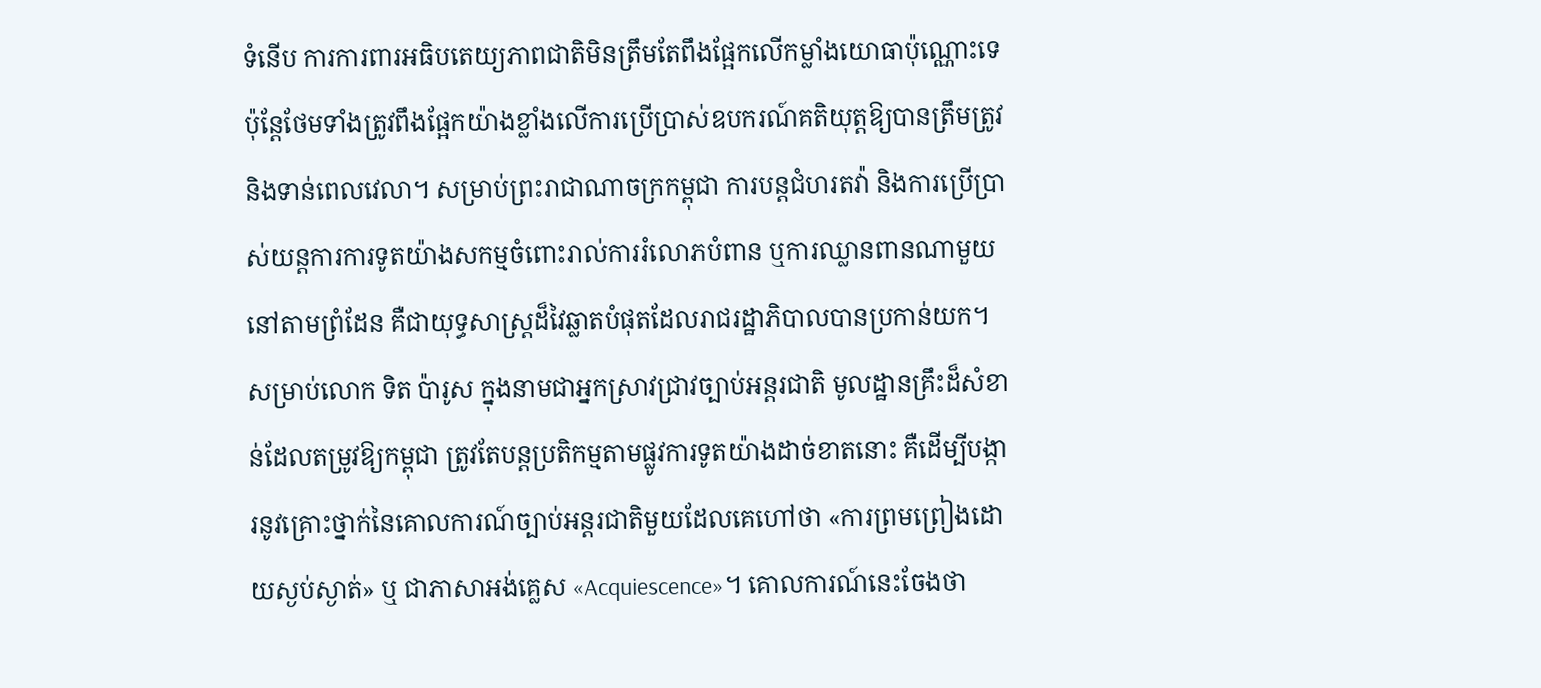ទំនើប ការការពារអធិបតេយ្យភាពជាតិមិនត្រឹមតែពឹងផ្អែកលើកម្លាំងយោធាប៉ុណ្ណោះទេ ប៉ុន្តែថែមទាំងត្រូវពឹងផ្អែកយ៉ាងខ្លាំងលើការប្រើប្រាស់ឧបករណ៍គតិយុត្តឱ្យបានត្រឹមត្រូវ និងទាន់ពេលវេលា។ សម្រាប់ព្រះរាជាណាចក្រកម្ពុជា ការបន្តជំហរតវ៉ា និងការប្រើប្រាស់យន្តការការទូតយ៉ាងសកម្មចំពោះរាល់ការរំលោភបំពាន ឬការឈ្លានពានណាមួយនៅតាមព្រំដែន គឺជាយុទ្ធសាស្ត្រដ៏វៃឆ្លាតបំផុតដែលរាជរដ្ឋាភិបាលបានប្រកាន់យក។
សម្រាប់លោក ទិត ប៉ារូស ក្នុងនាមជាអ្នកស្រាវជ្រាវច្បាប់អន្តរជាតិ មូលដ្ឋានគ្រឹះដ៏សំខាន់ដែលតម្រូវឱ្យកម្ពុជា ត្រូវតែបន្តប្រតិកម្មតាមផ្លូវការទូតយ៉ាងដាច់ខាតនោះ គឺដើម្បីបង្ការនូវគ្រោះថ្នាក់នៃគោលការណ៍ច្បាប់អន្តរជាតិមួយដែលគេហៅថា «ការព្រមព្រៀងដោយស្ងប់ស្ងាត់» ឬ ជាភាសាអង់គ្លេស «Acquiescence»។ គោលការណ៍នេះចែងថា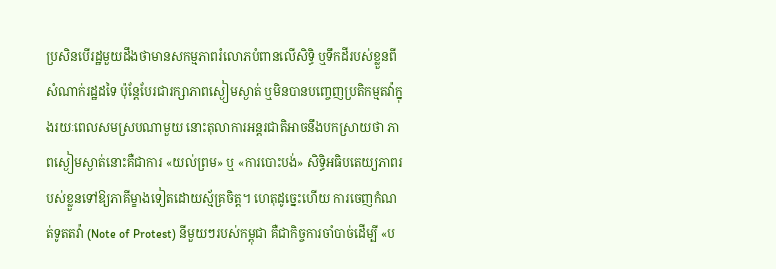ប្រសិនបើរដ្ឋមួយដឹងថាមានសកម្មភាពរំលោភបំពានលើសិទ្ធិ ឬទឹកដីរបស់ខ្លួនពីសំណាក់រដ្ឋដទៃ ប៉ុន្តែបែរជារក្សាភាពស្ងៀមស្ងាត់ ឬមិនបានបញ្ចេញប្រតិកម្មតវ៉ាក្នុងរយៈពេលសមស្របណាមួយ នោះតុលាការអន្តរជាតិអាចនឹងបកស្រាយថា ភាពស្ងៀមស្ងាត់នោះគឺជាការ «យល់ព្រម» ឬ «ការបោះបង់» សិទ្ធិអធិបតេយ្យភាពរបស់ខ្លួនទៅឱ្យភាគីម្ខាងទៀតដោយស្ម័គ្រចិត្ត។ ហេតុដូច្នេះហើយ ការចេញកំណត់ទូតតវ៉ា (Note of Protest) នីមួយៗរបស់កម្ពុជា គឺជាកិច្ចការចាំបាច់ដើម្បី «ប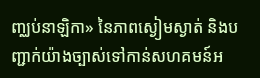ញ្ឈប់នាឡិកា» នៃភាពស្ងៀមស្ងាត់ និងបញ្ជាក់យ៉ាងច្បាស់ទៅកាន់សហគមន៍អ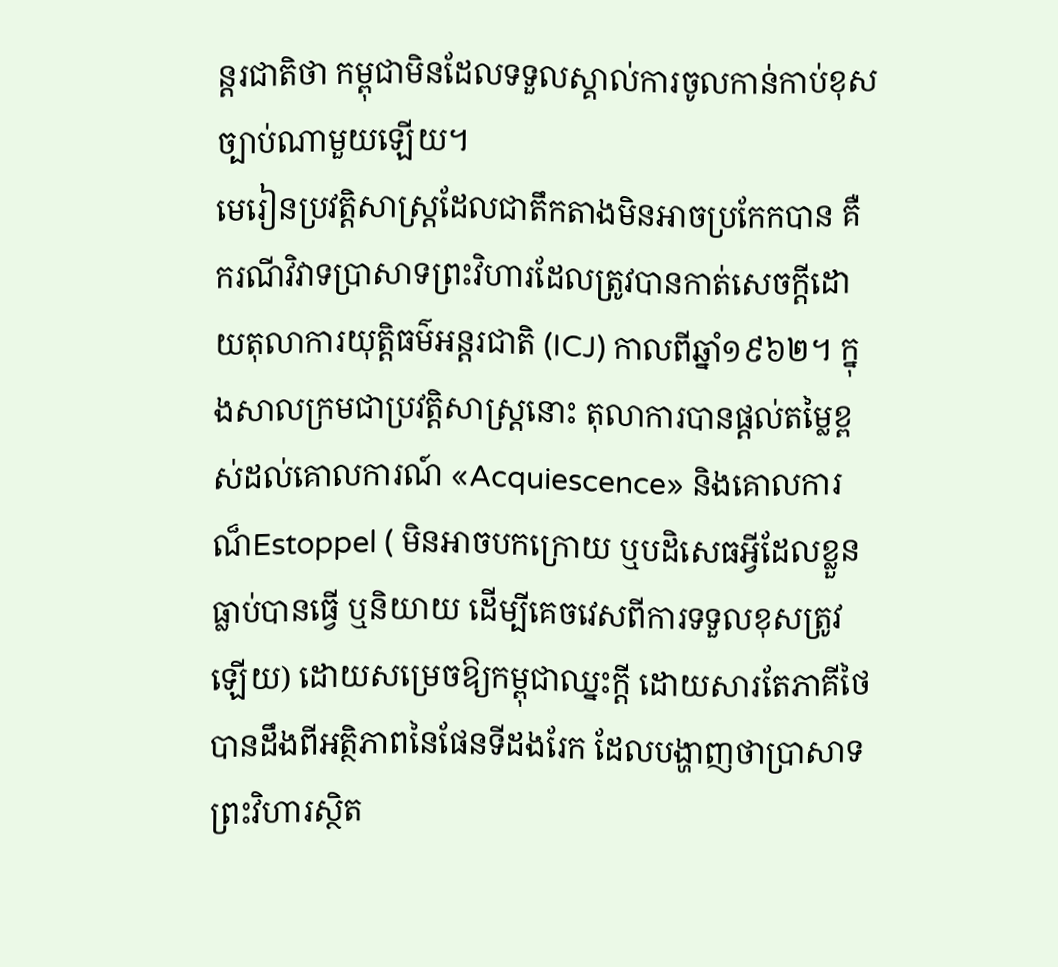ន្តរជាតិថា កម្ពុជាមិនដែលទទួលស្គាល់ការចូលកាន់កាប់ខុសច្បាប់ណាមួយឡើយ។
មេរៀនប្រវត្តិសាស្ត្រដែលជាតឹកតាងមិនអាចប្រកែកបាន គឺករណីវិវាទប្រាសាទព្រះវិហារដែលត្រូវបានកាត់សេចក្តីដោយតុលាការយុត្តិធម៌អន្តរជាតិ (ICJ) កាលពីឆ្នាំ១៩៦២។ ក្នុងសាលក្រមជាប្រវត្តិសាស្ត្រនោះ តុលាការបានផ្តល់តម្លៃខ្ពស់ដល់គោលការណ៍ «Acquiescence» និងគោលការណ៏Estoppel ( មិនអាចបកក្រោយ ឬបដិសេធអ្វីដែលខ្លួនធ្លាប់បានធ្វើ ឬនិយាយ ដើម្បីគេចវេសពីការទទួលខុសត្រូវឡើយ) ដោយសម្រេចឱ្យកម្ពុជាឈ្នះក្តី ដោយសារតែភាគីថៃបានដឹងពីអត្ថិភាពនៃផែនទីដងរែក ដែលបង្ហាញថាប្រាសាទព្រះវិហារស្ថិត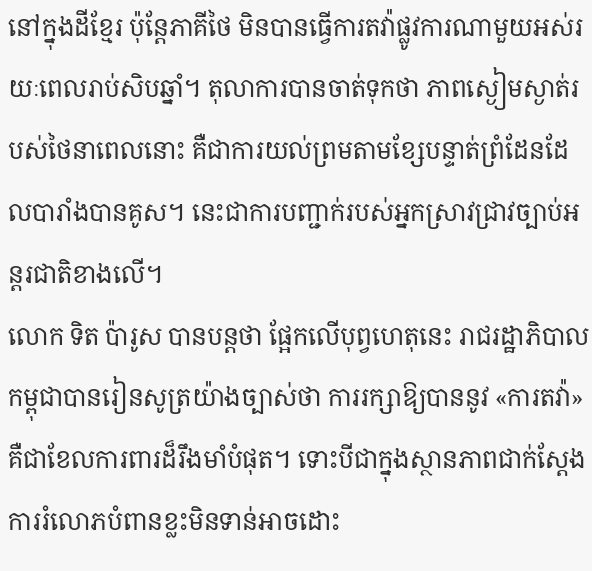នៅក្នុងដីខ្មែរ ប៉ុន្តែភាគីថៃ មិនបានធ្វើការតវ៉ាផ្លូវការណាមួយអស់រយៈពេលរាប់សិបឆ្នាំ។ តុលាការបានចាត់ទុកថា ភាពស្ងៀមស្ងាត់របស់ថៃនាពេលនោះ គឺជាការយល់ព្រមតាមខ្សែបន្ទាត់ព្រំដែនដែលបារាំងបានគូស។ នេះជាការបញ្ជាក់របស់អ្នកស្រាវជ្រាវច្បាប់អន្តរជាតិខាងលើ។
លោក ទិត ប៉ារូស បានបន្តថា ផ្អែកលើបុព្វហេតុនេះ រាជរដ្ឋាភិបាលកម្ពុជាបានរៀនសូត្រយ៉ាងច្បាស់ថា ការរក្សាឱ្យបាននូវ «ការតវ៉ា» គឺជាខែលការពារដ៏រឹងមាំបំផុត។ ទោះបីជាក្នុងស្ថានភាពជាក់ស្តែង ការរំលោភបំពានខ្លះមិនទាន់អាចដោះ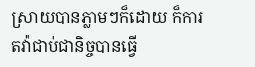ស្រាយបានភ្លាមៗក៏ដោយ ក៏ការតវ៉ាជាប់ជានិច្ចបានធ្វើ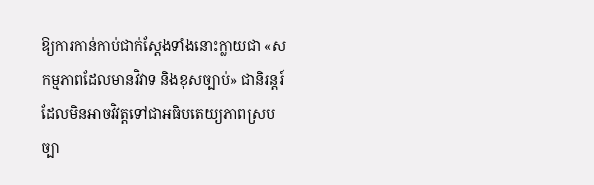ឱ្យការកាន់កាប់ជាក់ស្តែងទាំងនោះក្លាយជា «សកម្មភាពដែលមានវិវាទ និងខុសច្បាប់» ជានិរន្តរ៍ ដែលមិនអាចវិវត្តទៅជាអធិបតេយ្យភាពស្របច្បា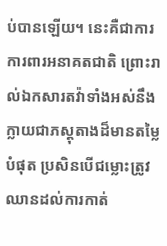ប់បានឡើយ។ នេះគឺជាការការពារអនាគតជាតិ ព្រោះរាល់ឯកសារតវ៉ាទាំងអស់នឹងក្លាយជាភស្តុតាងដ៏មានតម្លៃបំផុត ប្រសិនបើជម្លោះត្រូវឈានដល់ការកាត់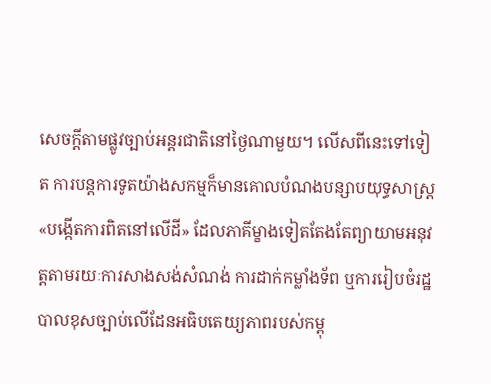សេចក្តីតាមផ្លូវច្បាប់អន្តរជាតិនៅថ្ងៃណាមួយ។ លើសពីនេះទៅទៀត ការបន្តការទូតយ៉ាងសកម្មក៏មានគោលបំណងបន្សាបយុទ្ធសាស្ត្រ «បង្កើតការពិតនៅលើដី» ដែលភាគីម្ខាងទៀតតែងតែព្យាយាមអនុវត្តតាមរយៈការសាងសង់សំណង់ ការដាក់កម្លាំងទ័ព ឬការរៀបចំរដ្ឋបាលខុសច្បាប់លើដែនអធិបតេយ្យភាពរបស់កម្ពុ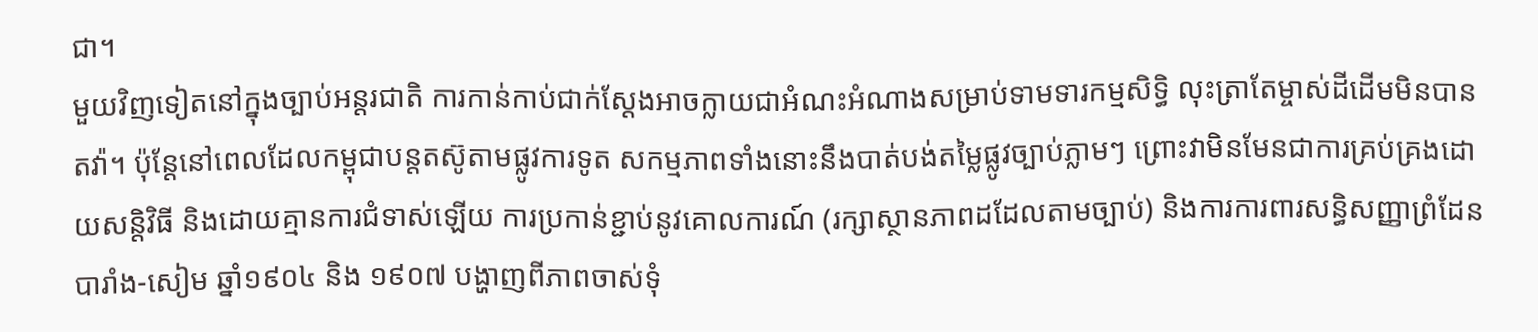ជា។
មួយវិញទៀតនៅក្នុងច្បាប់អន្តរជាតិ ការកាន់កាប់ជាក់ស្តែងអាចក្លាយជាអំណះអំណាងសម្រាប់ទាមទារកម្មសិទ្ធិ លុះត្រាតែម្ចាស់ដីដើមមិនបានតវ៉ា។ ប៉ុន្តែនៅពេលដែលកម្ពុជាបន្តតស៊ូតាមផ្លូវការទូត សកម្មភាពទាំងនោះនឹងបាត់បង់តម្លៃផ្លូវច្បាប់ភ្លាមៗ ព្រោះវាមិនមែនជាការគ្រប់គ្រងដោយសន្តិវិធី និងដោយគ្មានការជំទាស់ឡើយ ការប្រកាន់ខ្ជាប់នូវគោលការណ៍ (រក្សាស្ថានភាពដដែលតាមច្បាប់) និងការការពារសន្ធិសញ្ញាព្រំដែនបារាំង-សៀម ឆ្នាំ១៩០៤ និង ១៩០៧ បង្ហាញពីភាពចាស់ទុំ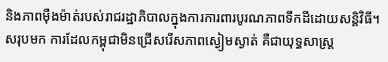និងភាពម៉ឺងម៉ាត់របស់រាជរដ្ឋាភិបាលក្នុងការការពារបូរណភាពទឹកដីដោយសន្តិវិធី។ សរុបមក ការដែលកម្ពុជាមិនជ្រើសរើសភាពស្ងៀមស្ងាត់ គឺជាយុទ្ធសាស្ត្រ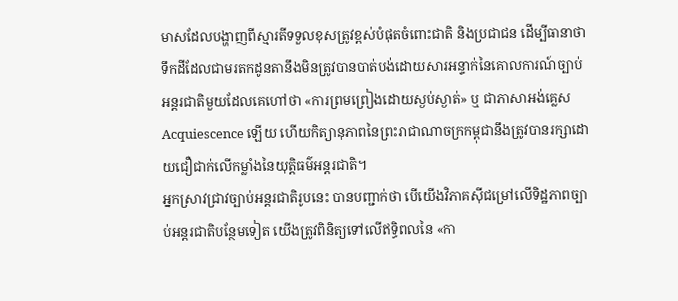មាសដែលបង្ហាញពីស្មារតីទទួលខុសត្រូវខ្ពស់បំផុតចំពោះជាតិ និងប្រជាជន ដើម្បីធានាថាទឹកដីដែលជាមរតកដូនតានឹងមិនត្រូវបានបាត់បង់ដោយសារអន្ទាក់នៃគោលការណ៍ច្បាប់អន្តរជាតិមួយដែលគេហៅថា «ការព្រមព្រៀងដោយស្ងប់ស្ងាត់» ឬ ជាភាសាអង់គ្លេស Acquiescence ឡើយ ហើយកិត្យានុភាពនៃព្រះរាជាណាចក្រកម្ពុជានឹងត្រូវបានរក្សាដោយជឿជាក់លើកម្លាំងនៃយុត្តិធម៌អន្តរជាតិ។
អ្នកស្រាវជ្រាវច្បាប់អន្តរជាតិរូបនេះ បានបញ្ជាក់ថា បើយើងវិភាគស៊ីជម្រៅលើទិដ្ឋភាពច្បាប់អន្តរជាតិបន្ថែមទៀត យើងត្រូវពិនិត្យទៅលើឥទ្ធិពលនៃ «កា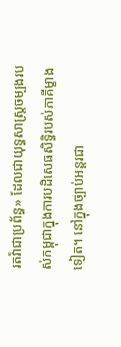រតវ៉ាជាប្រព័ន្ធ» ដែលជាយុទ្ធសាស្ត្រចម្បងរបស់កម្ពុជាក្នុងការបដិសេធសិទ្ធិរបស់ភាគីម្ខាងទៀត។ នៅក្នុងច្បាប់អន្តរជា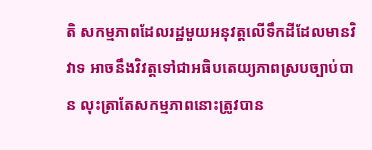តិ សកម្មភាពដែលរដ្ឋមួយអនុវត្តលើទឹកដីដែលមានវិវាទ អាចនឹងវិវត្តទៅជាអធិបតេយ្យភាពស្របច្បាប់បាន លុះត្រាតែសកម្មភាពនោះត្រូវបាន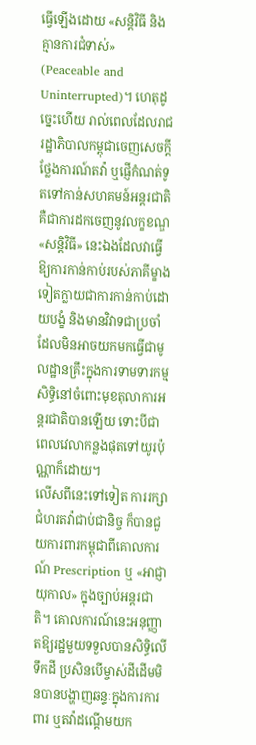ធ្វើឡើងដោយ «សន្តិវិធី និងគ្មានការជំទាស់» (Peaceable and Uninterrupted)។ ហេតុដូច្នេះហើយ រាល់ពេលដែលរាជរដ្ឋាភិបាលកម្ពុជាចេញសេចក្តីថ្លែងការណ៍តវ៉ា ឬផ្ញើកំណត់ទូតទៅកាន់សហគមន៍អន្តរជាតិ គឺជាការដកចេញនូវលក្ខខណ្ឌ «សន្តិវិធី» នេះឯងដែលវាធ្វើឱ្យការកាន់កាប់របស់ភាគីម្ខាងទៀតក្លាយជាការកាន់កាប់ដោយបង្ខំ និងមានវិវាទជាប្រចាំ ដែលមិនអាចយកមកធ្វើជាមូលដ្ឋានគ្រឹះក្នុងការទាមទារកម្មសិទ្ធិនៅចំពោះមុខតុលាការអន្តរជាតិបានឡើយ ទោះបីជាពេលវេលាកន្លងផុតទៅយូរប៉ុណ្ណាក៏ដោយ។
លើសពីនេះទៅទៀត ការរក្សាជំហរតវ៉ាជាប់ជានិច្ច ក៏បានជួយការពារកម្ពុជាពីគោលការណ៍ Prescription ឬ «អាជ្ញាយុកាល» ក្នុងច្បាប់អន្តរជាតិ។ គោលការណ៍នេះអនុញ្ញាតឱ្យរដ្ឋមួយទទួលបានសិទ្ធិលើទឹកដី ប្រសិនបើម្ចាស់ដីដើមមិនបានបង្ហាញឆន្ទៈក្នុងការការពារ ឬតវ៉ាដណ្តើមយក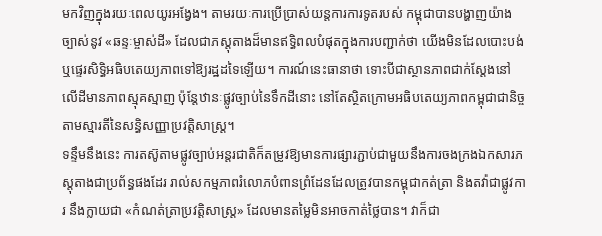មកវិញក្នុងរយៈពេលយូរអង្វែង។ តាមរយៈការប្រើប្រាស់យន្តការការទូតរបស់ កម្ពុជាបានបង្ហាញយ៉ាងច្បាស់នូវ «ឆន្ទៈម្ចាស់ដី» ដែលជាភស្តុតាងដ៏មានឥទ្ធិពលបំផុតក្នុងការបញ្ជាក់ថា យើងមិនដែលបោះបង់ ឬផ្ទេរសិទ្ធិអធិបតេយ្យភាពទៅឱ្យរដ្ឋដទៃឡើយ។ ការណ៍នេះធានាថា ទោះបីជាស្ថានភាពជាក់ស្តែងនៅលើដីមានភាពស្មុគស្មាញ ប៉ុន្តែឋានៈផ្លូវច្បាប់នៃទឹកដីនោះ នៅតែស្ថិតក្រោមអធិបតេយ្យភាពកម្ពុជាជានិច្ចតាមស្មារតីនៃសន្ធិសញ្ញាប្រវត្តិសាស្ត្រ។
ទន្ទឹមនឹងនេះ ការតស៊ូតាមផ្លូវច្បាប់អន្តរជាតិក៏តម្រូវឱ្យមានការផ្សារភ្ជាប់ជាមួយនឹងការចងក្រងឯកសារភស្តុតាងជាប្រព័ន្ធផងដែរ រាល់សកម្មភាពរំលោភបំពានព្រំដែនដែលត្រូវបានកម្ពុជាកត់ត្រា និងតវ៉ាជាផ្លូវការ នឹងក្លាយជា «កំណត់ត្រាប្រវត្តិសាស្ត្រ» ដែលមានតម្លៃមិនអាចកាត់ថ្លៃបាន។ វាក៏ជា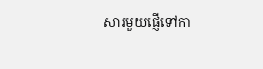សារមួយផ្ញើទៅកា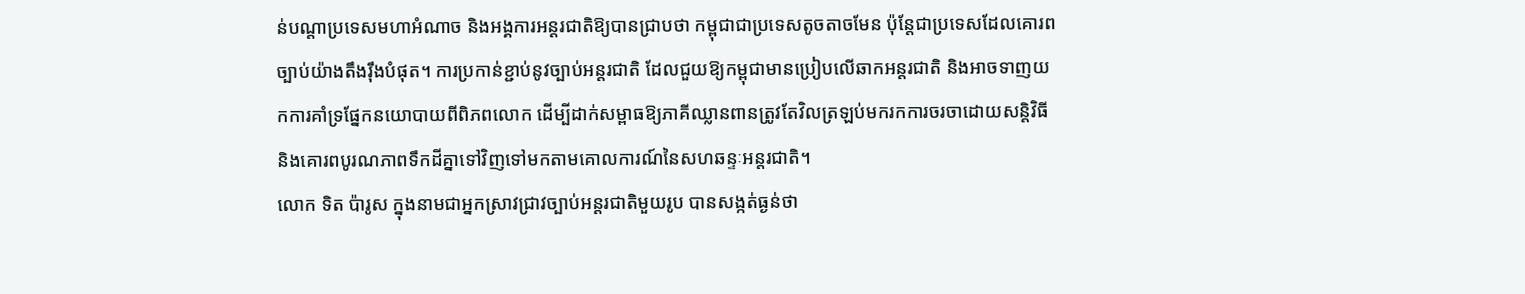ន់បណ្តាប្រទេសមហាអំណាច និងអង្គការអន្តរជាតិឱ្យបានជ្រាបថា កម្ពុជាជាប្រទេសតូចតាចមែន ប៉ុន្តែជាប្រទេសដែលគោរពច្បាប់យ៉ាងតឹងរ៉ឹងបំផុត។ ការប្រកាន់ខ្ជាប់នូវច្បាប់អន្តរជាតិ ដែលជួយឱ្យកម្ពុជាមានប្រៀបលើឆាកអន្តរជាតិ និងអាចទាញយកការគាំទ្រផ្នែកនយោបាយពីពិភពលោក ដើម្បីដាក់សម្ពាធឱ្យភាគីឈ្លានពានត្រូវតែវិលត្រឡប់មករកការចរចាដោយសន្តិវិធី និងគោរពបូរណភាពទឹកដីគ្នាទៅវិញទៅមកតាមគោលការណ៍នៃសហឆន្ទៈអន្តរជាតិ។
លោក ទិត ប៉ារូស ក្នុងនាមជាអ្នកស្រាវជ្រាវច្បាប់អន្តរជាតិមួយរូប បានសង្កត់ធ្ងន់ថា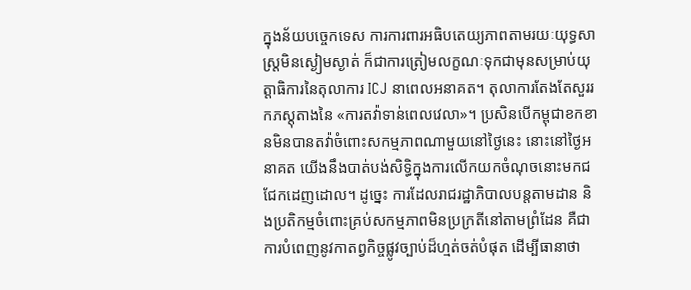ក្នុងន័យបច្ចេកទេស ការការពារអធិបតេយ្យភាពតាមរយៈយុទ្ធសាស្ត្រមិនស្ងៀមស្ងាត់ ក៏ជាការត្រៀមលក្ខណៈទុកជាមុនសម្រាប់យុត្តាធិការនៃតុលាការ ICJ នាពេលអនាគត។ តុលាការតែងតែសួររកភស្តុតាងនៃ «ការតវ៉ាទាន់ពេលវេលា»។ ប្រសិនបើកម្ពុជាខកខានមិនបានតវ៉ាចំពោះសកម្មភាពណាមួយនៅថ្ងៃនេះ នោះនៅថ្ងៃអនាគត យើងនឹងបាត់បង់សិទ្ធិក្នុងការលើកយកចំណុចនោះមកជជែកដេញដោល។ ដូច្នេះ ការដែលរាជរដ្ឋាភិបាលបន្តតាមដាន និងប្រតិកម្មចំពោះគ្រប់សកម្មភាពមិនប្រក្រតីនៅតាមព្រំដែន គឺជាការបំពេញនូវកាតព្វកិច្ចផ្លូវច្បាប់ដ៏ហ្មត់ចត់បំផុត ដើម្បីធានាថា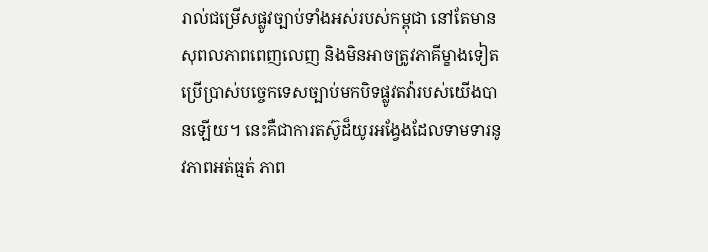រាល់ជម្រើសផ្លូវច្បាប់ទាំងអស់របស់កម្ពុជា នៅតែមានសុពលភាពពេញលេញ និងមិនអាចត្រូវភាគីម្ខាងទៀតប្រើប្រាស់បច្ចេកទេសច្បាប់មកបិទផ្លូវតវ៉ារបស់យើងបានឡើយ។ នេះគឺជាការតស៊ូដ៏យូរអង្វែងដែលទាមទារនូវភាពអត់ធ្មត់ ភាព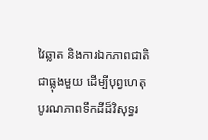វៃឆ្លាត និងការឯកភាពជាតិជាធ្លុងមួយ ដើម្បីបុព្វហេតុបូរណភាពទឹកដីដ៏វិសុទ្ធរ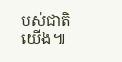បស់ជាតិយើង៕